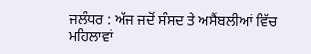ਜਲੰਧਰ : ਅੱਜ ਜਦੋਂ ਸੰਸਦ ਤੇ ਅਸੈਂਬਲੀਆਂ ਵਿੱਚ ਮਹਿਲਾਵਾਂ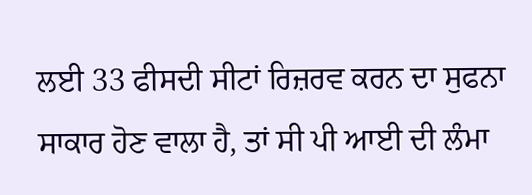ਲਈ 33 ਫੀਸਦੀ ਸੀਟਾਂ ਰਿਜ਼ਰਵ ਕਰਨ ਦਾ ਸੁਫਨਾ ਸਾਕਾਰ ਹੋਣ ਵਾਲਾ ਹੈ, ਤਾਂ ਸੀ ਪੀ ਆਈ ਦੀ ਲੰਮਾ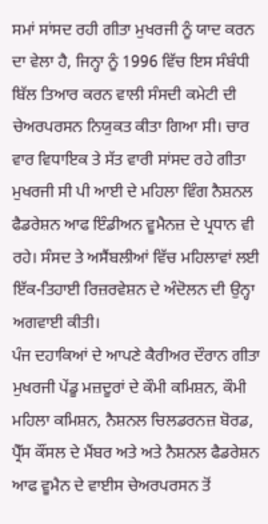ਸਮਾਂ ਸਾਂਸਦ ਰਹੀ ਗੀਤਾ ਮੁਖਰਜੀ ਨੂੰ ਯਾਦ ਕਰਨ ਦਾ ਵੇਲਾ ਹੈ, ਜਿਨ੍ਹਾ ਨੂੰ 1996 ਵਿੱਚ ਇਸ ਸੰਬੰਧੀ ਬਿੱਲ ਤਿਆਰ ਕਰਨ ਵਾਲੀ ਸੰਸਦੀ ਕਮੇਟੀ ਦੀ ਚੇਅਰਪਰਸਨ ਨਿਯੁਕਤ ਕੀਤਾ ਗਿਆ ਸੀ। ਚਾਰ ਵਾਰ ਵਿਧਾਇਕ ਤੇ ਸੱਤ ਵਾਰੀ ਸਾਂਸਦ ਰਹੇ ਗੀਤਾ ਮੁਖਰਜੀ ਸੀ ਪੀ ਆਈ ਦੇ ਮਹਿਲਾ ਵਿੰਗ ਨੈਸ਼ਨਲ ਫੈਡਰੇਸ਼ਨ ਆਫ ਇੰਡੀਅਨ ਵੂਮੈਨਜ਼ ਦੇ ਪ੍ਰਧਾਨ ਵੀ ਰਹੇ। ਸੰਸਦ ਤੇ ਅਸੈਂਬਲੀਆਂ ਵਿੱਚ ਮਹਿਲਾਵਾਂ ਲਈ ਇੱਕ-ਤਿਹਾਈ ਰਿਜ਼ਰਵੇਸ਼ਨ ਦੇ ਅੰਦੋਲਨ ਦੀ ਉਨ੍ਹਾ ਅਗਵਾਈ ਕੀਤੀ।
ਪੰਜ ਦਹਾਕਿਆਂ ਦੇ ਆਪਣੇ ਕੈਰੀਅਰ ਦੌਰਾਨ ਗੀਤਾ ਮੁਖਰਜੀ ਪੇਂਡੂ ਮਜ਼ਦੂਰਾਂ ਦੇ ਕੌਮੀ ਕਮਿਸ਼ਨ, ਕੌਮੀ ਮਹਿਲਾ ਕਮਿਸ਼ਨ, ਨੈਸ਼ਨਲ ਚਿਲਡਰਨਜ਼ ਬੋਰਡ, ਪ੍ਰੈੱਸ ਕੌਂਸਲ ਦੇ ਮੈਂਬਰ ਅਤੇ ਅਤੇ ਨੈਸ਼ਨਲ ਫੈਡਰੇਸ਼ਨ ਆਫ ਵੂਮੈਨ ਦੇ ਵਾਈਸ ਚੇਅਰਪਰਸਨ ਤੋਂ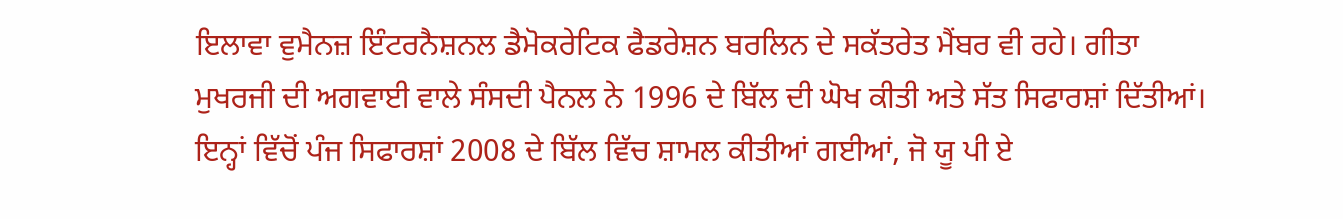ਇਲਾਵਾ ਵੁਮੈਨਜ਼ ਇੰਟਰਨੈਸ਼ਨਲ ਡੈਮੋਕਰੇਟਿਕ ਫੈਡਰੇਸ਼ਨ ਬਰਲਿਨ ਦੇ ਸਕੱਤਰੇਤ ਮੈਂਬਰ ਵੀ ਰਹੇ। ਗੀਤਾ ਮੁਖਰਜੀ ਦੀ ਅਗਵਾਈ ਵਾਲੇ ਸੰਸਦੀ ਪੈਨਲ ਨੇ 1996 ਦੇ ਬਿੱਲ ਦੀ ਘੋਖ ਕੀਤੀ ਅਤੇ ਸੱਤ ਸਿਫਾਰਸ਼ਾਂ ਦਿੱਤੀਆਂ। ਇਨ੍ਹਾਂ ਵਿੱਚੋਂ ਪੰਜ ਸਿਫਾਰਸ਼ਾਂ 2008 ਦੇ ਬਿੱਲ ਵਿੱਚ ਸ਼ਾਮਲ ਕੀਤੀਆਂ ਗਈਆਂ, ਜੋ ਯੂ ਪੀ ਏ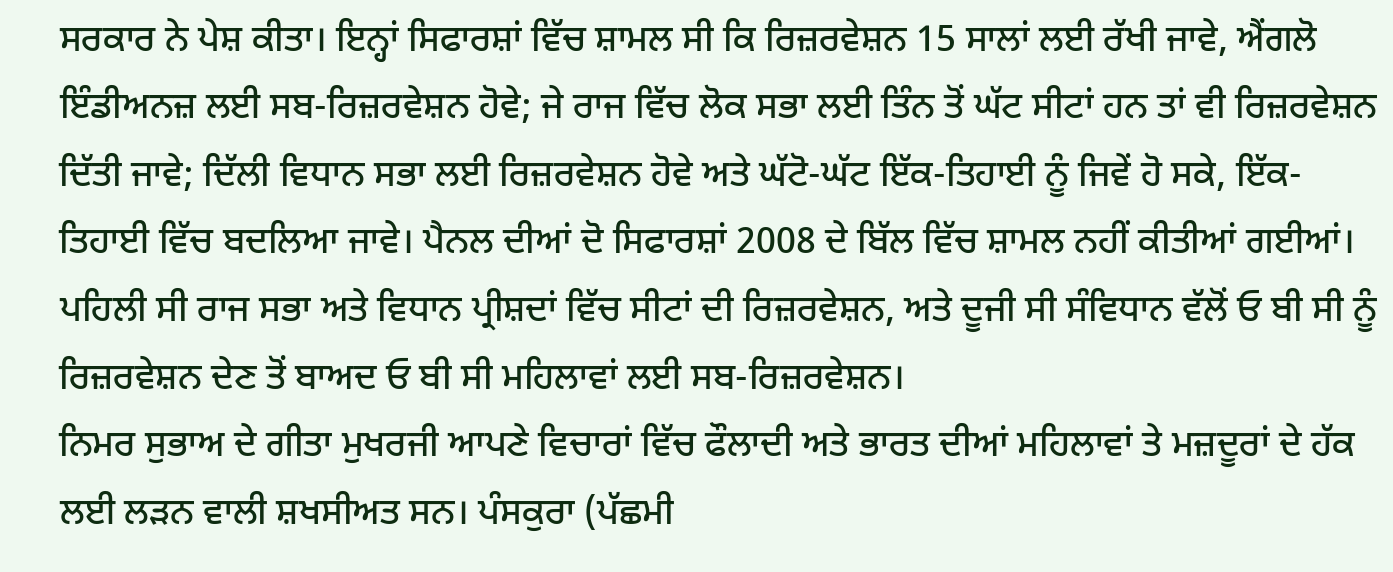ਸਰਕਾਰ ਨੇ ਪੇਸ਼ ਕੀਤਾ। ਇਨ੍ਹਾਂ ਸਿਫਾਰਸ਼ਾਂ ਵਿੱਚ ਸ਼ਾਮਲ ਸੀ ਕਿ ਰਿਜ਼ਰਵੇਸ਼ਨ 15 ਸਾਲਾਂ ਲਈ ਰੱਖੀ ਜਾਵੇ, ਐਂਗਲੋ ਇੰਡੀਅਨਜ਼ ਲਈ ਸਬ-ਰਿਜ਼ਰਵੇਸ਼ਨ ਹੋਵੇ; ਜੇ ਰਾਜ ਵਿੱਚ ਲੋਕ ਸਭਾ ਲਈ ਤਿੰਨ ਤੋਂ ਘੱਟ ਸੀਟਾਂ ਹਨ ਤਾਂ ਵੀ ਰਿਜ਼ਰਵੇਸ਼ਨ ਦਿੱਤੀ ਜਾਵੇ; ਦਿੱਲੀ ਵਿਧਾਨ ਸਭਾ ਲਈ ਰਿਜ਼ਰਵੇਸ਼ਨ ਹੋਵੇ ਅਤੇ ਘੱਟੋ-ਘੱਟ ਇੱਕ-ਤਿਹਾਈ ਨੂੰ ਜਿਵੇਂ ਹੋ ਸਕੇ, ਇੱਕ-ਤਿਹਾਈ ਵਿੱਚ ਬਦਲਿਆ ਜਾਵੇ। ਪੈਨਲ ਦੀਆਂ ਦੋ ਸਿਫਾਰਸ਼ਾਂ 2008 ਦੇ ਬਿੱਲ ਵਿੱਚ ਸ਼ਾਮਲ ਨਹੀਂ ਕੀਤੀਆਂ ਗਈਆਂ। ਪਹਿਲੀ ਸੀ ਰਾਜ ਸਭਾ ਅਤੇ ਵਿਧਾਨ ਪ੍ਰੀਸ਼ਦਾਂ ਵਿੱਚ ਸੀਟਾਂ ਦੀ ਰਿਜ਼ਰਵੇਸ਼ਨ, ਅਤੇ ਦੂਜੀ ਸੀ ਸੰਵਿਧਾਨ ਵੱਲੋਂ ਓ ਬੀ ਸੀ ਨੂੰ ਰਿਜ਼ਰਵੇਸ਼ਨ ਦੇਣ ਤੋਂ ਬਾਅਦ ਓ ਬੀ ਸੀ ਮਹਿਲਾਵਾਂ ਲਈ ਸਬ-ਰਿਜ਼ਰਵੇਸ਼ਨ।
ਨਿਮਰ ਸੁਭਾਅ ਦੇ ਗੀਤਾ ਮੁਖਰਜੀ ਆਪਣੇ ਵਿਚਾਰਾਂ ਵਿੱਚ ਫੌਲਾਦੀ ਅਤੇ ਭਾਰਤ ਦੀਆਂ ਮਹਿਲਾਵਾਂ ਤੇ ਮਜ਼ਦੂਰਾਂ ਦੇ ਹੱਕ ਲਈ ਲੜਨ ਵਾਲੀ ਸ਼ਖਸੀਅਤ ਸਨ। ਪੰਸਕੁਰਾ (ਪੱਛਮੀ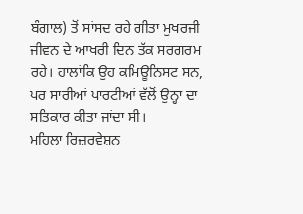ਬੰਗਾਲ) ਤੋਂ ਸਾਂਸਦ ਰਹੇ ਗੀਤਾ ਮੁਖਰਜੀ ਜੀਵਨ ਦੇ ਆਖਰੀ ਦਿਨ ਤੱਕ ਸਰਗਰਮ ਰਹੇ। ਹਾਲਾਂਕਿ ਉਹ ਕਮਿਊਨਿਸਟ ਸਨ, ਪਰ ਸਾਰੀਆਂ ਪਾਰਟੀਆਂ ਵੱਲੋਂ ਉਨ੍ਹਾ ਦਾ ਸਤਿਕਾਰ ਕੀਤਾ ਜਾਂਦਾ ਸੀ।
ਮਹਿਲਾ ਰਿਜ਼ਰਵੇਸ਼ਨ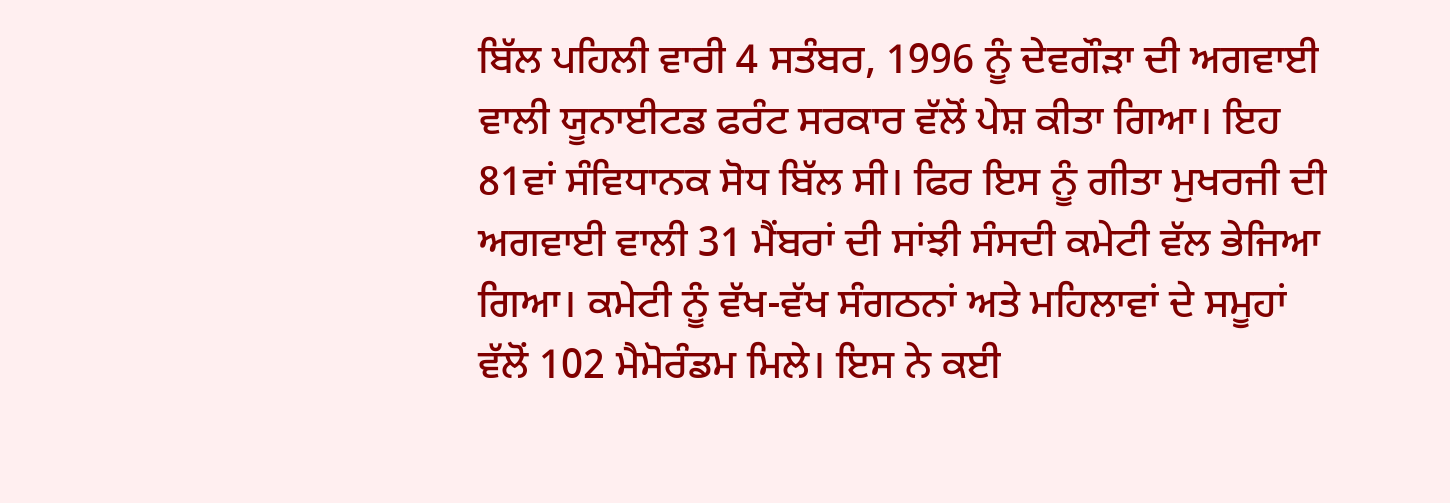ਬਿੱਲ ਪਹਿਲੀ ਵਾਰੀ 4 ਸਤੰਬਰ, 1996 ਨੂੰ ਦੇਵਗੌੜਾ ਦੀ ਅਗਵਾਈ ਵਾਲੀ ਯੂਨਾਈਟਡ ਫਰੰਟ ਸਰਕਾਰ ਵੱਲੋਂ ਪੇਸ਼ ਕੀਤਾ ਗਿਆ। ਇਹ 81ਵਾਂ ਸੰਵਿਧਾਨਕ ਸੋਧ ਬਿੱਲ ਸੀ। ਫਿਰ ਇਸ ਨੂੰ ਗੀਤਾ ਮੁਖਰਜੀ ਦੀ ਅਗਵਾਈ ਵਾਲੀ 31 ਮੈਂਬਰਾਂ ਦੀ ਸਾਂਝੀ ਸੰਸਦੀ ਕਮੇਟੀ ਵੱਲ ਭੇਜਿਆ ਗਿਆ। ਕਮੇਟੀ ਨੂੰ ਵੱਖ-ਵੱਖ ਸੰਗਠਨਾਂ ਅਤੇ ਮਹਿਲਾਵਾਂ ਦੇ ਸਮੂਹਾਂ ਵੱਲੋਂ 102 ਮੈਮੋਰੰਡਮ ਮਿਲੇ। ਇਸ ਨੇ ਕਈ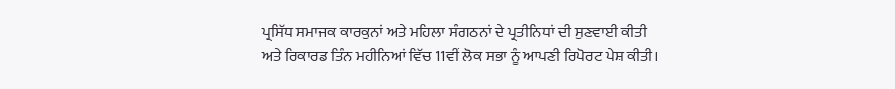ਪ੍ਰਸਿੱਧ ਸਮਾਜਕ ਕਾਰਕੁਨਾਂ ਅਤੇ ਮਹਿਲਾ ਸੰਗਠਨਾਂ ਦੇ ਪ੍ਰਤੀਨਿਧਾਂ ਦੀ ਸੁਣਵਾਈ ਕੀਤੀ ਅਤੇ ਰਿਕਾਰਡ ਤਿੰਨ ਮਹੀਨਿਆਂ ਵਿੱਚ 11ਵੀਂ ਲੋਕ ਸਭਾ ਨੂੰ ਆਪਣੀ ਰਿਪੋਰਟ ਪੇਸ਼ ਕੀਤੀ।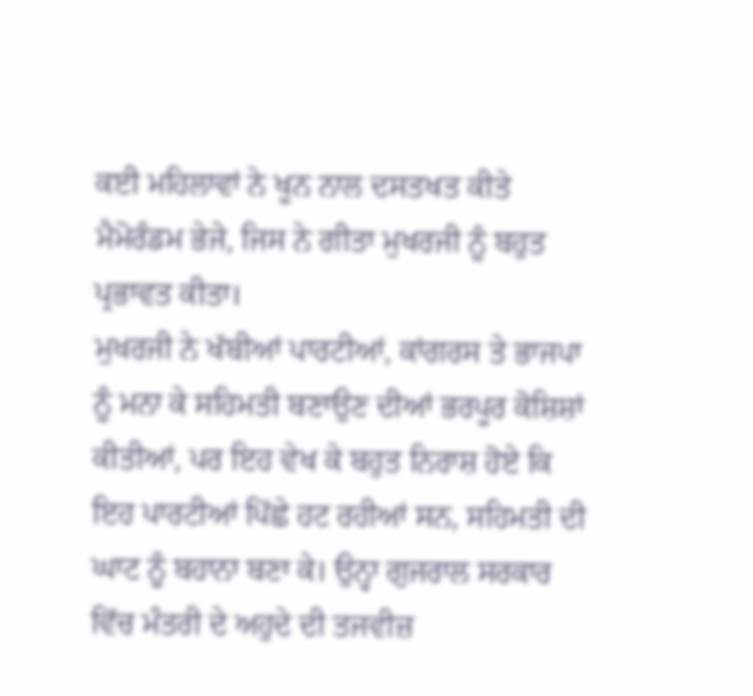ਕਈ ਮਹਿਲਾਵਾਂ ਨੇ ਖੂਨ ਨਾਲ ਦਸਤਖਤ ਕੀਤੇ ਮੈਮੋਰੰਡਮ ਭੇਜੇ, ਜਿਸ ਨੇ ਗੀਤਾ ਮੁਖਰਜੀ ਨੂੰ ਬਹੁਤ ਪ੍ਰਭਾਵਤ ਕੀਤਾ।
ਮੁਖਰਜੀ ਨੇ ਖੱਬੀਆਂ ਪਾਰਟੀਆਂ, ਕਾਂਗਰਸ ਤੇ ਭਾਜਪਾ ਨੂੰ ਮਨਾ ਕੇ ਸਹਿਮਤੀ ਬਣਾਉਣ ਦੀਆਂ ਭਰਪੂਰ ਕੋਸ਼ਿਸ਼ਾਂ ਕੀਤੀਆਂ, ਪਰ ਇਹ ਵੇਖ ਕੇ ਬਹੁਤ ਨਿਰਾਸ਼ ਹੋਏ ਕਿ ਇਹ ਪਾਰਟੀਆਂ ਪਿੱਛੇ ਹਟ ਰਹੀਆਂ ਸਨ, ਸਹਿਮਤੀ ਦੀ ਘਾਟ ਨੂੰ ਬਹਾਨਾ ਬਣਾ ਕੇ। ਉਨ੍ਹਾ ਗੁਜਰਾਲ ਸਰਕਾਰ ਵਿੱਚ ਮੰਤਰੀ ਦੇ ਅਹੁਦੇ ਦੀ ਤਜਵੀਜ਼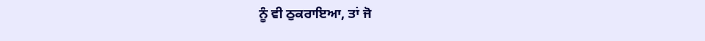ਨੂੰ ਵੀ ਠੁਕਰਾਇਆ, ਤਾਂ ਜੋ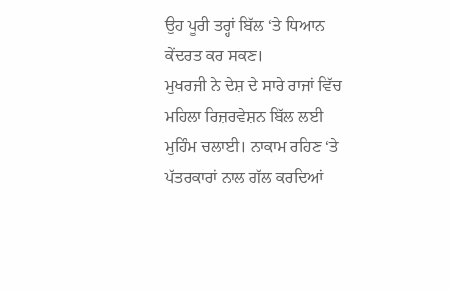ਉਹ ਪੂਰੀ ਤਰ੍ਹਾਂ ਬਿੱਲ ‘ਤੇ ਧਿਆਨ ਕੇਂਦਰਤ ਕਰ ਸਕਣ।
ਮੁਖਰਜੀ ਨੇ ਦੇਸ਼ ਦੇ ਸਾਰੇ ਰਾਜਾਂ ਵਿੱਚ ਮਹਿਲਾ ਰਿਜ਼ਰਵੇਸ਼ਨ ਬਿੱਲ ਲਈ ਮੁਹਿੰਮ ਚਲਾਈ। ਨਾਕਾਮ ਰਹਿਣ ‘ਤੇ ਪੱਤਰਕਾਰਾਂ ਨਾਲ ਗੱਲ ਕਰਦਿਆਂ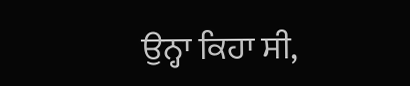ਉਨ੍ਹਾ ਕਿਹਾ ਸੀ,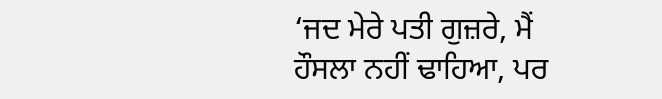‘ਜਦ ਮੇਰੇ ਪਤੀ ਗੁਜ਼ਰੇ, ਮੈਂ ਹੌਸਲਾ ਨਹੀਂ ਢਾਹਿਆ, ਪਰ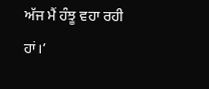ਅੱਜ ਮੈਂ ਹੰਝੂ ਵਹਾ ਰਹੀ ਹਾਂ।’